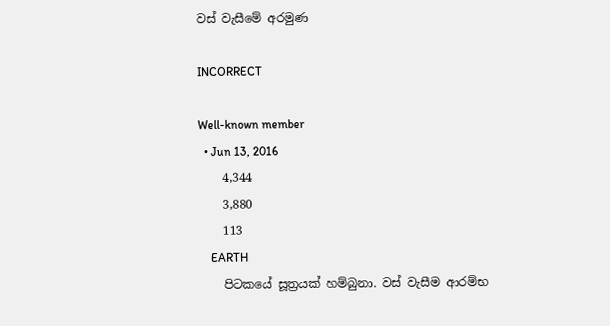වස් වැසීමේ අරමුණ

INCORRECT

Well-known member
  • Jun 13, 2016
    4,344
    3,880
    113
    EARTH
    පිටකයේ සූත්‍රයක් හම්බුනා. වස් වැසීම ආරම්භ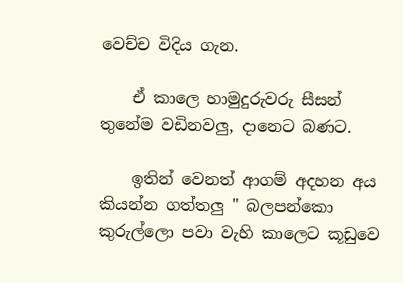වෙච්ච විදිය ගැන.

    ඒ කාලෙ හාමුදුරුවරු සීසන් තුනේම වඩිනවලු, දානෙට බණට.

    ඉතින් වෙනත් ආගම් අදහන අය කියන්න ගත්තලු " බලපන්කො කුරුල්ලො පවා වැහි කාලෙට කූඩුවෙ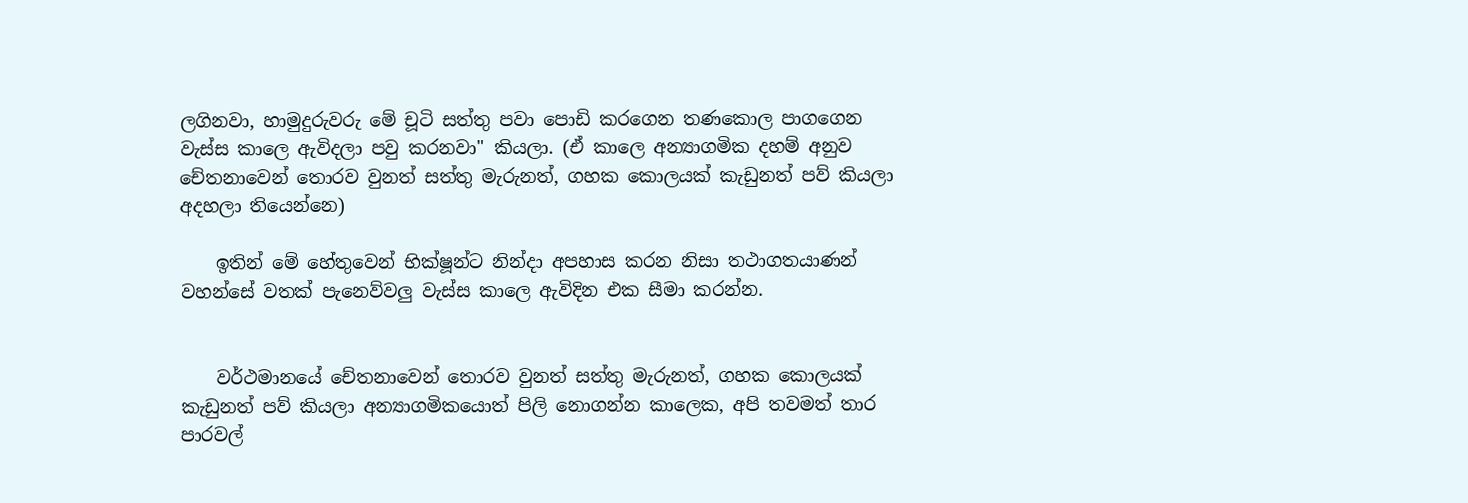ලගිනවා, හාමුදුරුවරු මේ චූටි සත්තු පවා පොඩි කරගෙන තණකොල පාගගෙන වැස්ස කාලෙ ඇවිදලා පවු කරනවා" කියලා. (ඒ කාලෙ අන්‍යාගමික දහම් අනුව චේතනාවෙන් තොරව වුනත් සත්තු මැරුනත්, ගහක කොලයක් කැඩුනත් පව් කියලා අදහලා තියෙන්නෙ)

    ඉතින් මේ හේතුවෙන් භික්ෂූන්ට නින්දා අපහාස කරන නිසා තථාගතයාණන් වහන්සේ වතක් පැනෙව්වලු වැස්ස කාලෙ ඇවිදින එක සීමා කරන්න.


    වර්ථමානයේ චේතනාවෙන් තොරව වුනත් සත්තු මැරුනත්, ගහක කොලයක් කැඩුනත් පව් කියලා අන්‍යාගමිකයොත් පිලි නොගන්න කාලෙක, අපි තවමත් තාර පාරවල්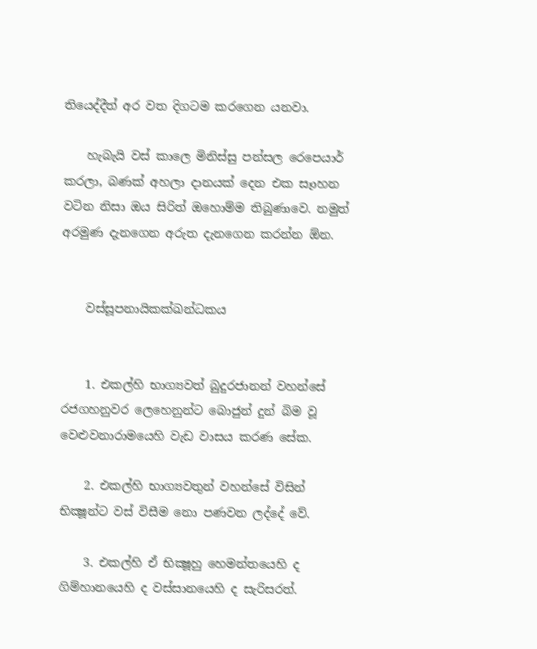තියෙද්දීත් අර වත දිගටම කරගෙන යනවා.

    හැබැයි වස් කාලෙ මිනිස්සු පන්සල රෙපෙයාර් කරලා, බණක් අහලා දානයක් දෙන එක සෑාහන වටින නිසා ඔය සිරිත් ඔහොම්ම තිබුණාවෙ. නමුත් අරමුණ දැනගෙන අරුත දැනගෙන කරන්න ඕන.


    වස්සූපනායිකක්ඛන්‌ධකය


    1. එකල්හි භාග්‍යවත් බුදුරජානන් වහන්සේ රජගහනුවර ලෙහෙනුන්ට බොජුන් දුන් බිම වූ වෙළුවනාරාමයෙහි වැඩ වාසය කරණ සේක.

    2. එකල්හි භාග්‍යවතුන් වහන්සේ විසින් භික්‍ෂූන්ට වස් විසීම නො පණවන ලද්දේ වේ.

    3. එකල්හි ඒ භික්‍ෂූහු හෙමන්තයෙහි ද ගිම්හානයෙහි ද වස්සානයෙහි ද සැරිසරත්.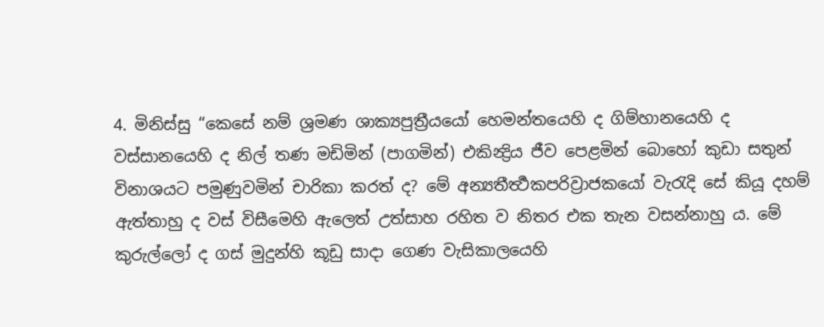4. මිනිස්සු “කෙසේ නම් ශ්‍රමණ ශාක්‍යපුත්‍රීයයෝ හෙමන්තයෙහි ද ගිම්හානයෙහි ද වස්සානයෙහි ද නිල් තණ මඩිමින් (පාගමින්) එකින්‍ද්‍රිය ජීව පෙළමින් බොහෝ කුඩා සතුන් විනාශයට පමුණුවමින් චාරිකා කරත් ද? මේ අන්‍යතීර්‍ත්‍ථකපරිව්‍රාජකයෝ වැරැදි සේ කියූ දහම් ඇත්තාහු ද වස් විසීමෙහි ඇලෙත් උත්සාහ රහිත ව නිතර එක තැන වසන්නාහු ය. මේ කුරුල්ලෝ ද ගස් මුදුන්හි කූඩු සාදා ගෙණ වැසිකාලයෙහි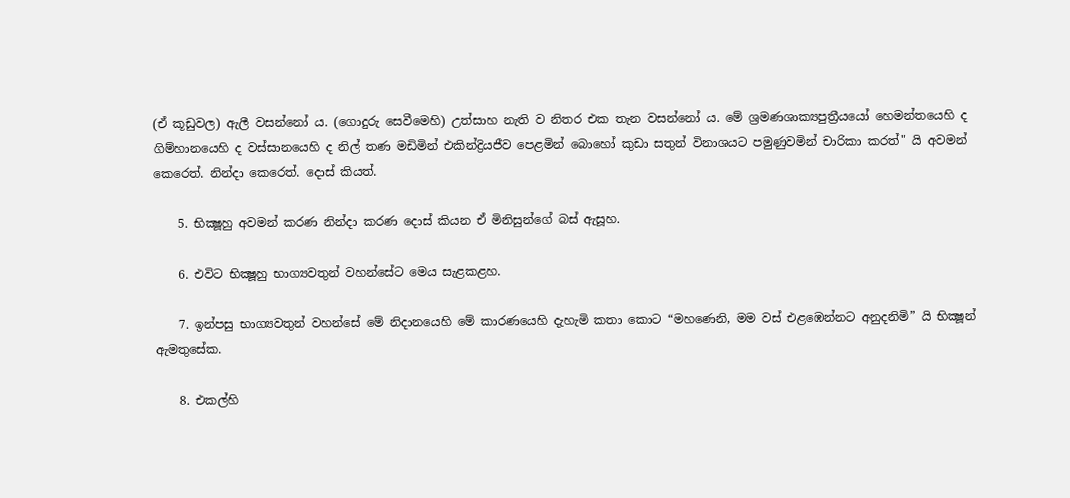(ඒ කූඩුවල) ඇලී වසන්නෝ ය. (ගොදුරු සෙවීමෙහි) උත්සාහ නැති ව නිතර එක තැන වසන්නෝ ය. මේ ශ්‍රමණශාක්‍යපුත්‍රීයයෝ හෙමන්තයෙහි ද ගිම්හානයෙහි ද වස්සානයෙහි ද නිල් තණ මඩිමින් එකින්ද්‍රියජීව පෙළමින් බොහෝ කුඩා සතුන් විනාශයට පමුණුවමින් චාරිකා කරත්" යි අවමන් කෙරෙත්. නින්දා කෙරෙත්. දොස් කියත්.

    5. භික්‍ෂූහු අවමන් කරණ නින්දා කරණ දොස් කියන ඒ මිනිසුන්ගේ බස් ඇසූහ.

    6. එවිට භික්‍ෂූහු භාග්‍යවතුන් වහන්සේට මෙය සැළකළහ.

    7. ඉන්පසු භාග්‍යවතුන් වහන්සේ මේ නිදානයෙහි මේ කාරණයෙහි දැහැමි කතා කොට “මහණෙනි, මම වස් එළඹෙන්නට අනුදනිමි” යි භික්‍ෂූන් ඇමතුසේක.

    8. එකල්හි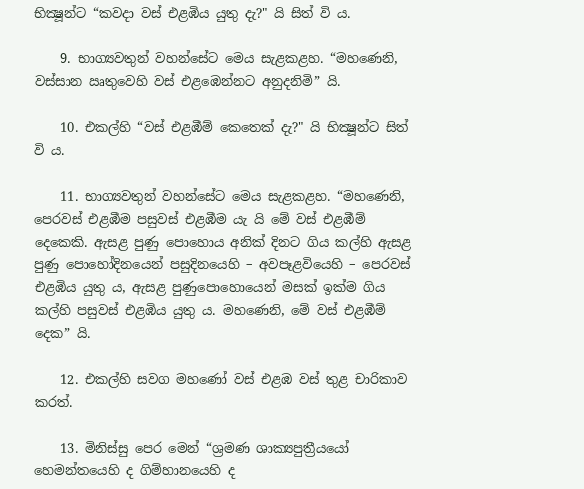භික්‍ෂූන්ට “කවදා වස් එළඹිය යුතු දැ?" යි සිත් වි ය.

    9. භාග්‍යවතුන් වහන්සේට මෙය සැළකළහ. “මහණෙනි, වස්සාන ඍතුවෙහි වස් එළඹෙන්නට අනුදනිමි” යි.

    10. එකල්හි “වස් එළඹීම් කෙතෙක් දැ?" යි භික්‍ෂූන්ට සිත් වි ය.

    11. භාග්‍යවතුන් වහන්සේට මෙය සැළකළහ. “මහණෙනි, පෙරවස් එළඹීම පසුවස් එළඹීම යැ යි මේ වස් එළඹීම් දෙකෙකි. ඇසළ පුණු පොහොය අනික් දිනට ගිය කල්හි ඇසළ පුණු පොහෝදිනයෙන් පසුදිනයෙහි – අවපෑළවියෙහි – පෙරවස් එළඹිය යුතු ය, ඇසළ පුණුපොහොයෙන් මසක් ඉක්ම ගිය කල්හි පසුවස් එළඹිය යුතු ය. මහණෙනි, මේ වස් එළඹීම් දෙක” යි.

    12. එකල්හි සවග මහණෝ වස් එළඹ වස් තුළ චාරිකාව කරත්.

    13. මිනිස්සු පෙර මෙන් “ශ්‍රමණ ශාක්‍යපුත්‍රීයයෝ හෙමන්තයෙහි ද ගිම්හානයෙහි ද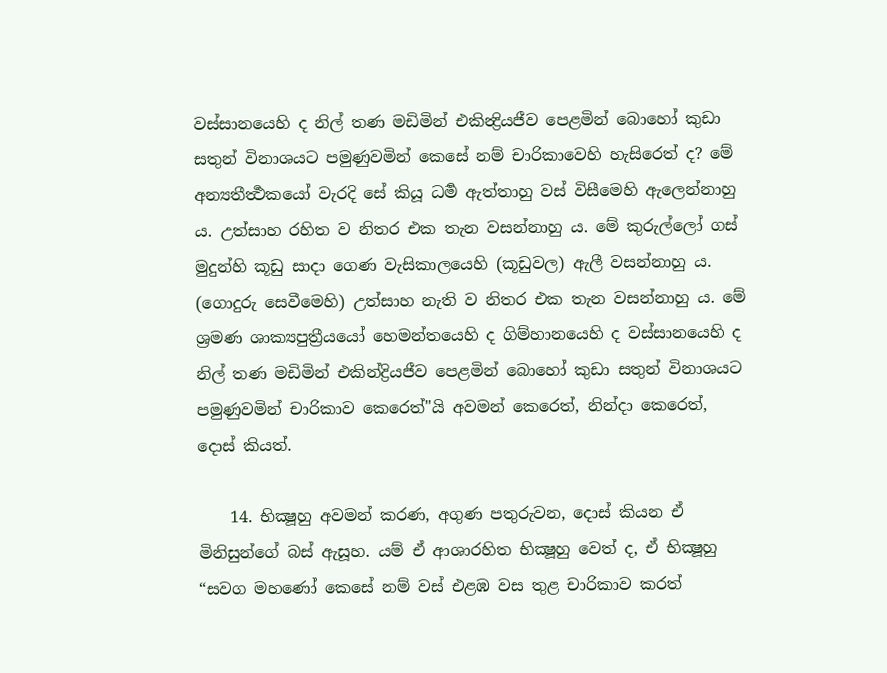වස්සානයෙහි ද නිල් තණ මඩිමින් එකින්‍ද්‍රියජීව පෙළමින් බොහෝ කුඩා සතුන් විනාශයට පමුණුවමින් කෙසේ නම් චාරිකාවෙහි හැසිරෙත් ද? මේ අන්‍යතීර්‍ත්‍ථකයෝ වැරදි සේ කියූ ධර්‍ම ඇත්තාහු වස් විසීමෙහි ඇලෙන්නාහු ය. උත්සාහ රහිත ව නිතර එක තැන වසන්නාහු ය. මේ කුරුල්ලෝ ගස් මුදුන්හි කූඩු සාදා ගෙණ වැසිකාලයෙහි (කූඩුවල) ඇලී වසන්නාහු ය. (ගොදුරු සෙවීමෙහි) උත්සාහ නැති ව නිතර එක තැන වසන්නාහු ය. මේ ශ්‍රමණ ශාක්‍යපුත්‍රීයයෝ හෙමන්තයෙහි ද ගිම්හානයෙහි ද වස්සානයෙහි ද නිල් තණ මඩිමින් එකින්ද්‍රියජීව පෙළමින් බොහෝ කුඩා සතුන් විනාශයට පමුණුවමින් චාරිකාව කෙරෙත්"යි අවමන් කෙරෙත්, නින්දා කෙරෙත්, දොස් කියත්.

    14. භික්‍ෂූහු අවමන් කරණ, අගුණ පතුරුවන, දොස් කියන ඒ මිනිසුන්ගේ බස් ඇසූහ. යම් ඒ ආශාරහිත භික්‍ෂූහු වෙත් ද, ඒ භික්‍ෂූහු “සවග මහණෝ කෙසේ නම් වස් එළඹ වස තුළ චාරිකාව කරත්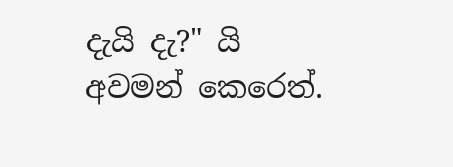දැයි දැ?" යි අවමන් කෙරෙත්.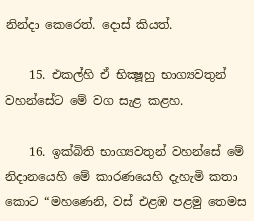නින්දා කෙරෙත්. දොස් කියත්.

    15. එකල්හි ඒ භික්‍ෂූහු භාග්‍යවතුන් වහන්සේට මේ වග සැළ කළහ.

    16. ඉක්බිති භාග්‍යවතුන් වහන්සේ මේ නිදානයෙහි මේ කාරණයෙහි දැහැමි කතා කොට “මහණෙනි, වස් එළඹ පළමු තෙමස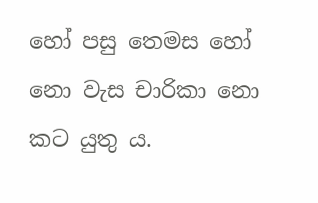හෝ පසු තෙමස හෝ නො වැස චාරිකා නො කට යුතු ය.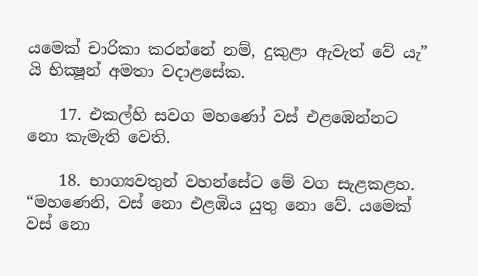යමෙක් චාරිකා කරන්නේ නම්, දුකුළා ඇවැත් වේ යැ” යි භික්‍ෂූන් අමතා වදාළසේක.

    17. එකල්හි සවග මහණෝ වස් එළඹෙන්නට නො කැමැති වෙති.

    18. භාග්‍යවතුන් වහන්සේට මේ වග සැළකළහ. “මහණෙනි, වස් නො එළඹිය යුතු නො වේ. යමෙක් වස් නො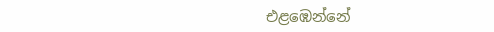එළඹෙන්නේ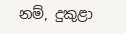නම්, දුකුළා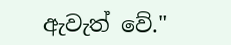ඇවැත් වේ."